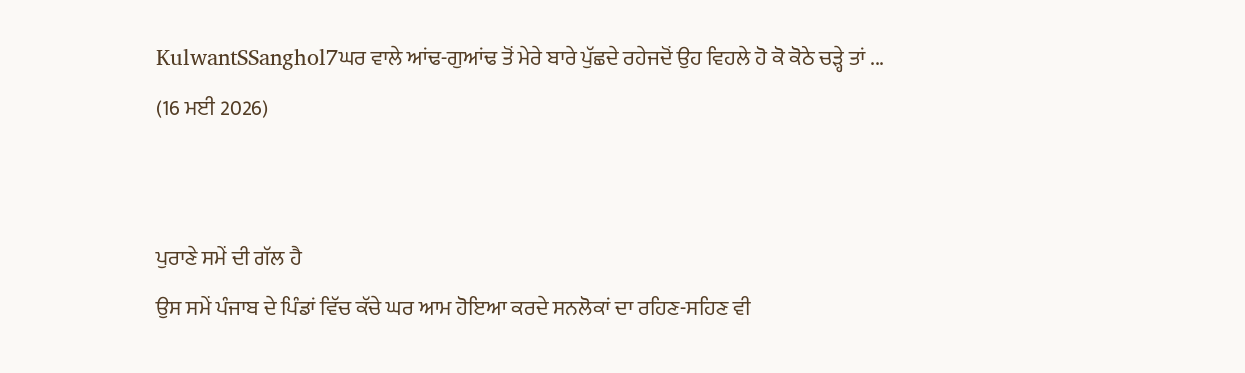KulwantSSanghol7ਘਰ ਵਾਲੇ ਆਂਢ-ਗੁਆਂਢ ਤੋਂ ਮੇਰੇ ਬਾਰੇ ਪੁੱਛਦੇ ਰਹੇਜਦੋਂ ਉਹ ਵਿਹਲੇ ਹੋ ਕੋ ਕੋਠੇ ਚੜ੍ਹੇ ਤਾਂ ...
(16 ਮਈ 2026)


ਪੁਰਾਣੇ ਸਮੇਂ ਦੀ ਗੱਲ ਹੈ
ਉਸ ਸਮੇਂ ਪੰਜਾਬ ਦੇ ਪਿੰਡਾਂ ਵਿੱਚ ਕੱਚੇ ਘਰ ਆਮ ਹੋਇਆ ਕਰਦੇ ਸਨਲੋਕਾਂ ਦਾ ਰਹਿਣ-ਸਹਿਣ ਵੀ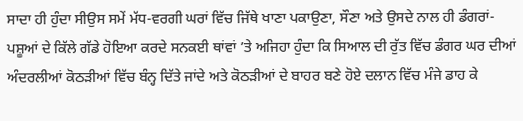ਸਾਦਾ ਹੀ ਹੁੰਦਾ ਸੀਉਸ ਸਮੇਂ ਮੱਧ-ਵਰਗੀ ਘਰਾਂ ਵਿੱਚ ਜਿੱਥੇ ਖਾਣਾ ਪਕਾਉਣਾ, ਸੌਣਾ ਅਤੇ ਉਸਦੇ ਨਾਲ ਹੀ ਡੰਗਰਾਂ-ਪਸ਼ੂਆਂ ਦੇ ਕਿੱਲੇ ਗੱਡੇ ਹੋਇਆ ਕਰਦੇ ਸਨਕਈ ਥਾਂਵਾਂ ’ਤੇ ਅਜਿਹਾ ਹੁੰਦਾ ਕਿ ਸਿਆਲ ਦੀ ਰੁੱਤ ਵਿੱਚ ਡੰਗਰ ਘਰ ਦੀਆਂ ਅੰਦਰਲੀਆਂ ਕੋਠੜੀਆਂ ਵਿੱਚ ਬੰਨ੍ਹ ਦਿੱਤੇ ਜਾਂਦੇ ਅਤੇ ਕੋਠੜੀਆਂ ਦੇ ਬਾਹਰ ਬਣੇ ਹੋਏ ਦਲਾਨ ਵਿੱਚ ਮੰਜੇ ਡਾਹ ਕੇ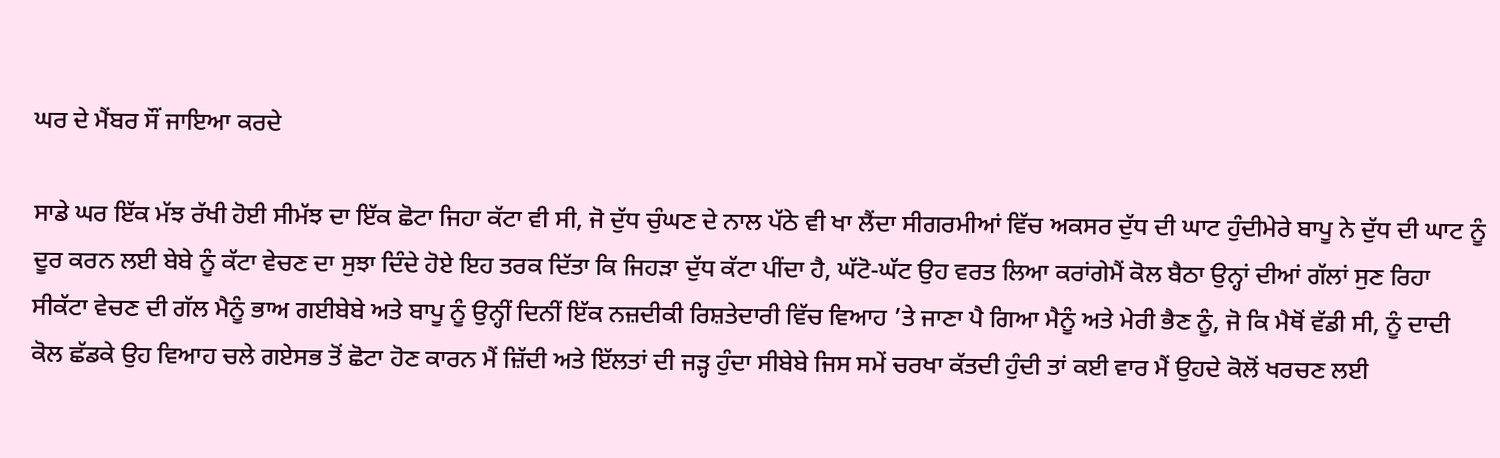ਘਰ ਦੇ ਮੈਂਬਰ ਸੌਂ ਜਾਇਆ ਕਰਦੇ

ਸਾਡੇ ਘਰ ਇੱਕ ਮੱਝ ਰੱਖੀ ਹੋਈ ਸੀਮੱਝ ਦਾ ਇੱਕ ਛੋਟਾ ਜਿਹਾ ਕੱਟਾ ਵੀ ਸੀ, ਜੋ ਦੁੱਧ ਚੁੰਘਣ ਦੇ ਨਾਲ ਪੱਠੇ ਵੀ ਖਾ ਲੈਂਦਾ ਸੀਗਰਮੀਆਂ ਵਿੱਚ ਅਕਸਰ ਦੁੱਧ ਦੀ ਘਾਟ ਹੁੰਦੀਮੇਰੇ ਬਾਪੂ ਨੇ ਦੁੱਧ ਦੀ ਘਾਟ ਨੂੰ ਦੂਰ ਕਰਨ ਲਈ ਬੇਬੇ ਨੂੰ ਕੱਟਾ ਵੇਚਣ ਦਾ ਸੁਝਾ ਦਿੰਦੇ ਹੋਏ ਇਹ ਤਰਕ ਦਿੱਤਾ ਕਿ ਜਿਹੜਾ ਦੁੱਧ ਕੱਟਾ ਪੀਂਦਾ ਹੈ, ਘੱਟੋ-ਘੱਟ ਉਹ ਵਰਤ ਲਿਆ ਕਰਾਂਗੇਮੈਂ ਕੋਲ ਬੈਠਾ ਉਨ੍ਹਾਂ ਦੀਆਂ ਗੱਲਾਂ ਸੁਣ ਰਿਹਾ ਸੀਕੱਟਾ ਵੇਚਣ ਦੀ ਗੱਲ ਮੈਨੂੰ ਭਾਅ ਗਈਬੇਬੇ ਅਤੇ ਬਾਪੂ ਨੂੰ ਉਨ੍ਹੀਂ ਦਿਨੀਂ ਇੱਕ ਨਜ਼ਦੀਕੀ ਰਿਸ਼ਤੇਦਾਰੀ ਵਿੱਚ ਵਿਆਹ ’ਤੇ ਜਾਣਾ ਪੈ ਗਿਆ ਮੈਨੂੰ ਅਤੇ ਮੇਰੀ ਭੈਣ ਨੂੰ, ਜੋ ਕਿ ਮੈਥੋਂ ਵੱਡੀ ਸੀ, ਨੂੰ ਦਾਦੀ ਕੋਲ ਛੱਡਕੇ ਉਹ ਵਿਆਹ ਚਲੇ ਗਏਸਭ ਤੋਂ ਛੋਟਾ ਹੋਣ ਕਾਰਨ ਮੈਂ ਜ਼ਿੱਦੀ ਅਤੇ ਇੱਲਤਾਂ ਦੀ ਜੜ੍ਹ ਹੁੰਦਾ ਸੀਬੇਬੇ ਜਿਸ ਸਮੇਂ ਚਰਖਾ ਕੱਤਦੀ ਹੁੰਦੀ ਤਾਂ ਕਈ ਵਾਰ ਮੈਂ ਉਹਦੇ ਕੋਲੋਂ ਖਰਚਣ ਲਈ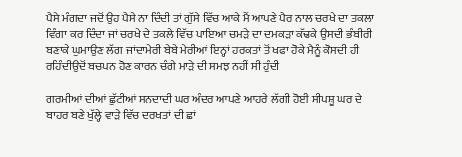ਪੈਸੇ ਮੰਗਦਾ ਜਦੋਂ ਉਹ ਪੈਸੇ ਨਾ ਦਿੰਦੀ ਤਾਂ ਗੁੱਸੇ ਵਿੱਚ ਆਕੇ ਮੈਂ ਆਪਣੇ ਪੈਰ ਨਾਲ ਚਰਖੇ ਦਾ ਤਕਲਾ ਵਿੰਗਾ ਕਰ ਦਿੰਦਾ ਜਾਂ ਚਰਖੇ ਦੇ ਤਕਲੇ ਵਿੱਚ ਪਾਇਆ ਚਮੜੇ ਦਾ ਦਮਕੜਾ ਕੱਢਕੇ ਉਸਦੀ ਭੰਬੀਰੀ ਬਣਾਕੇ ਘੁਮਾਉਣ ਲੱਗ ਜਾਂਦਾਮੇਰੀ ਬੇਬੇ ਮੇਰੀਆਂ ਇਨ੍ਹਾਂ ਹਰਕਤਾਂ ਤੋਂ ਖਫਾ ਹੋਕੇ ਮੈਨੂੰ ਕੋਸਦੀ ਹੀ ਰਹਿੰਦੀਉਦੋਂ ਬਚਪਨ ਹੋਣ ਕਾਰਨ ਚੰਗੇ ਮਾੜੇ ਦੀ ਸਮਝ ਨਹੀਂ ਸੀ ਹੁੰਦੀ

ਗਰਮੀਆਂ ਦੀਆਂ ਛੁੱਟੀਆਂ ਸਨਦਾਦੀ ਘਰ ਅੰਦਰ ਆਪਣੇ ਆਹਰੇ ਲੱਗੀ ਹੋਈ ਸੀਪਸ਼ੂ ਘਰ ਦੇ ਬਾਹਰ ਬਣੇ ਖੁੱਲ੍ਹੇ ਵਾੜੇ ਵਿੱਚ ਦਰਖਤਾਂ ਦੀ ਛਾਂ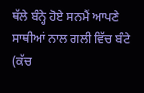ਥੱਲੇ ਬੰਨ੍ਹੇ ਹੋਏ ਸਨਮੈਂ ਆਪਣੇ ਸਾਥੀਆਂ ਨਾਲ ਗਲੀ ਵਿੱਚ ਬੰਟੇ (ਕੱਚ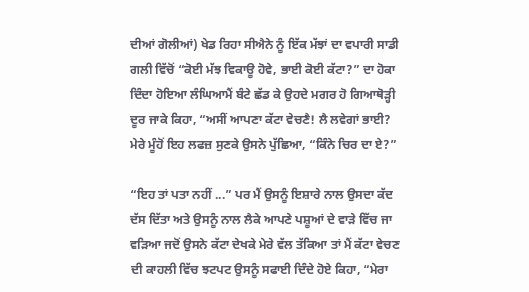ਦੀਆਂ ਗੋਲੀਆਂ) ਖੇਡ ਰਿਹਾ ਸੀਐਨੇ ਨੂੰ ਇੱਕ ਮੱਝਾਂ ਦਾ ਵਪਾਰੀ ਸਾਡੀ ਗਲੀ ਵਿੱਚੋਂ “ਕੋਈ ਮੱਝ ਵਿਕਾਊ ਹੋਵੇ, ਭਾਈ ਕੋਈ ਕੱਟਾ?” ਦਾ ਹੋਕਾ ਦਿੰਦਾ ਹੋਇਆ ਲੰਘਿਆਮੈਂ ਬੰਟੇ ਛੱਡ ਕੇ ਉਹਦੇ ਮਗਰ ਹੋ ਗਿਆਥੋੜ੍ਹੀ ਦੂਰ ਜਾਕੇ ਕਿਹਾ, “ਅਸੀਂ ਆਪਣਾ ਕੱਟਾ ਵੇਚਣੈ! ਲੈ ਲਵੇਗਾਂ ਭਾਈ? ਮੇਰੇ ਮੂੰਹੋਂ ਇਹ ਲਫਜ਼ ਸੁਣਕੇ ਉਸਨੇ ਪੁੱਛਿਆ, “ਕਿੰਨੇ ਚਿਰ ਦਾ ਏ?”

“ਇਹ ਤਾਂ ਪਤਾ ਨਹੀਂ ...” ਪਰ ਮੈਂ ਉਸਨੂੰ ਇਸ਼ਾਰੇ ਨਾਲ ਉਸਦਾ ਕੱਦ ਦੱਸ ਦਿੱਤਾ ਅਤੇ ਉਸਨੂੰ ਨਾਲ ਲੈਕੇ ਆਪਣੇ ਪਸ਼ੂਆਂ ਦੇ ਵਾੜੇ ਵਿੱਚ ਜਾ ਵੜਿਆ ਜਦੋਂ ਉਸਨੇ ਕੱਟਾ ਦੇਖਕੇ ਮੇਰੇ ਵੱਲ ਤੱਕਿਆ ਤਾਂ ਮੈਂ ਕੱਟਾ ਵੇਚਣ ਦੀ ਕਾਹਲੀ ਵਿੱਚ ਝਟਪਟ ਉਸਨੂੰ ਸਫਾਈ ਦਿੰਦੇ ਹੋਏ ਕਿਹਾ, “ਮੇਰਾ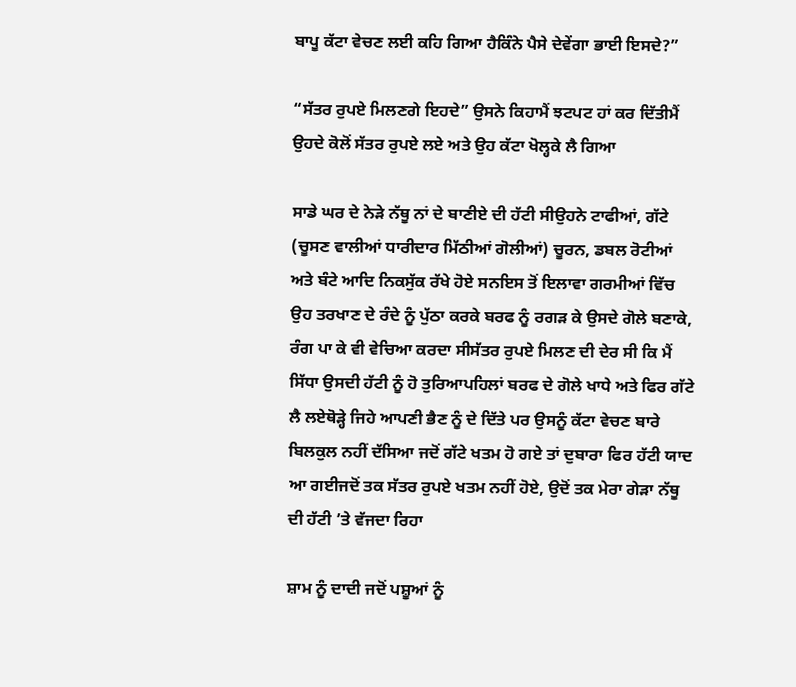ਬਾਪੂ ਕੱਟਾ ਵੇਚਣ ਲਈ ਕਹਿ ਗਿਆ ਹੈਕਿੰਨੇ ਪੈਸੇ ਦੇਵੇਂਗਾ ਭਾਈ ਇਸਦੇ?”

“ਸੱਤਰ ਰੁਪਏ ਮਿਲਣਗੇ ਇਹਦੇ” ਉਸਨੇ ਕਿਹਾਮੈਂ ਝਟਪਟ ਹਾਂ ਕਰ ਦਿੱਤੀਮੈਂ ਉਹਦੇ ਕੋਲੋਂ ਸੱਤਰ ਰੁਪਏ ਲਏ ਅਤੇ ਉਹ ਕੱਟਾ ਖੋਲ੍ਹਕੇ ਲੈ ਗਿਆ

ਸਾਡੇ ਘਰ ਦੇ ਨੇੜੇ ਨੱਥੂ ਨਾਂ ਦੇ ਬਾਣੀਏ ਦੀ ਹੱਟੀ ਸੀਉਹਨੇ ਟਾਫੀਆਂ, ਗੱਟੇ (ਚੂਸਣ ਵਾਲੀਆਂ ਧਾਰੀਦਾਰ ਮਿੱਠੀਆਂ ਗੋਲੀਆਂ) ਚੂਰਨ, ਡਬਲ ਰੋਟੀਆਂ ਅਤੇ ਬੰਟੇ ਆਦਿ ਨਿਕਸੁੱਕ ਰੱਖੇ ਹੋਏ ਸਨਇਸ ਤੋਂ ਇਲਾਵਾ ਗਰਮੀਆਂ ਵਿੱਚ ਉਹ ਤਰਖਾਣ ਦੇ ਰੰਦੇ ਨੂੰ ਪੁੱਠਾ ਕਰਕੇ ਬਰਫ ਨੂੰ ਰਗੜ ਕੇ ਉਸਦੇ ਗੋਲੇ ਬਣਾਕੇ, ਰੰਗ ਪਾ ਕੇ ਵੀ ਵੇਚਿਆ ਕਰਦਾ ਸੀਸੱਤਰ ਰੁਪਏ ਮਿਲਣ ਦੀ ਦੇਰ ਸੀ ਕਿ ਮੈਂ ਸਿੱਧਾ ਉਸਦੀ ਹੱਟੀ ਨੂੰ ਹੋ ਤੁਰਿਆਪਹਿਲਾਂ ਬਰਫ ਦੇ ਗੋਲੇ ਖਾਧੇ ਅਤੇ ਫਿਰ ਗੱਟੇ ਲੈ ਲਏਥੋੜ੍ਹੇ ਜਿਹੇ ਆਪਣੀ ਭੈਣ ਨੂੰ ਦੇ ਦਿੱਤੇ ਪਰ ਉਸਨੂੰ ਕੱਟਾ ਵੇਚਣ ਬਾਰੇ ਬਿਲਕੁਲ ਨਹੀਂ ਦੱਸਿਆ ਜਦੋਂ ਗੱਟੇ ਖਤਮ ਹੋ ਗਏ ਤਾਂ ਦੁਬਾਰਾ ਫਿਰ ਹੱਟੀ ਯਾਦ ਆ ਗਈਜਦੋਂ ਤਕ ਸੱਤਰ ਰੁਪਏ ਖਤਮ ਨਹੀਂ ਹੋਏ, ਉਦੋਂ ਤਕ ਮੇਰਾ ਗੇੜਾ ਨੱਥੂ ਦੀ ਹੱਟੀ ’ਤੇ ਵੱਜਦਾ ਰਿਹਾ

ਸ਼ਾਮ ਨੂੰ ਦਾਦੀ ਜਦੋਂ ਪਸ਼ੂਆਂ ਨੂੰ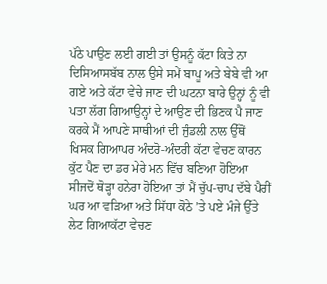ਪੱਠੇ ਪਾਉਣ ਲਈ ਗਈ ਤਾਂ ਉਸਨੂੰ ਕੱਟਾ ਕਿਤੇ ਨਾ ਦਿਸਿਆਸਬੱਬ ਨਾਲ ਉਸੇ ਸਮੇਂ ਬਾਪੂ ਅਤੇ ਬੇਬੇ ਵੀ ਆ ਗਏ ਅਤੇ ਕੱਟਾ ਵੇਚੇ ਜਾਣ ਦੀ ਘਟਨਾ ਬਾਰੇ ਉਨ੍ਹਾਂ ਨੂੰ ਵੀ ਪਤਾ ਲੱਗ ਗਿਆਉਨ੍ਹਾਂ ਦੇ ਆਉਣ ਦੀ ਭਿਣਕ ਪੈ ਜਾਣ ਕਰਕੇ ਮੈਂ ਆਪਣੇ ਸਾਥੀਆਂ ਦੀ ਜੁੰਡਲੀ ਨਾਲ ਉੱਥੋਂ ਖਿਸਕ ਗਿਆਪਰ ਅੰਦਰੋ-ਅੰਦਰੀ ਕੱਟਾ ਵੇਚਣ ਕਾਰਨ ਕੁੱਟ ਪੈਣ ਦਾ ਡਰ ਮੇਰੇ ਮਨ ਵਿੱਚ ਬਣਿਆ ਹੋਇਆ ਸੀਜਦੋਂ ਥੋੜ੍ਹਾ ਹਨੇਰਾ ਹੋਇਆ ਤਾਂ ਮੈਂ ਚੁੱਪ-ਚਾਪ ਦੱਬੇ ਪੈਰੀਂ ਘਰ ਆ ਵੜਿਆ ਅਤੇ ਸਿੱਧਾ ਕੋਠੇ ’ਤੇ ਪਏ ਮੰਜੇ ਉੱਤੇ ਲੇਟ ਗਿਆਕੱਟਾ ਵੇਚਣ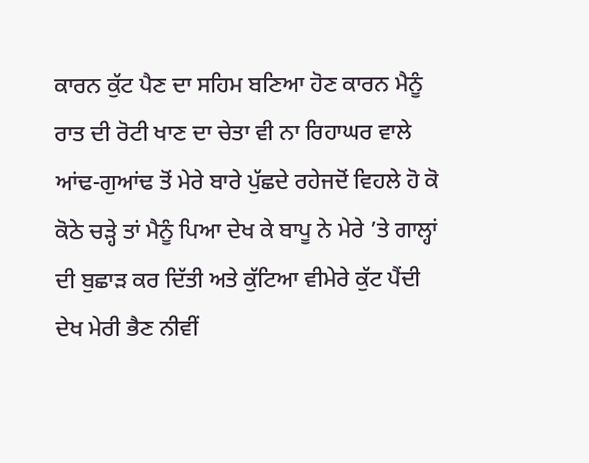ਕਾਰਨ ਕੁੱਟ ਪੈਣ ਦਾ ਸਹਿਮ ਬਣਿਆ ਹੋਣ ਕਾਰਨ ਮੈਨੂੰ ਰਾਤ ਦੀ ਰੋਟੀ ਖਾਣ ਦਾ ਚੇਤਾ ਵੀ ਨਾ ਰਿਹਾਘਰ ਵਾਲੇ ਆਂਢ-ਗੁਆਂਢ ਤੋਂ ਮੇਰੇ ਬਾਰੇ ਪੁੱਛਦੇ ਰਹੇਜਦੋਂ ਵਿਹਲੇ ਹੋ ਕੋ ਕੋਠੇ ਚੜ੍ਹੇ ਤਾਂ ਮੈਨੂੰ ਪਿਆ ਦੇਖ ਕੇ ਬਾਪੂ ਨੇ ਮੇਰੇ ’ਤੇ ਗਾਲ੍ਹਾਂ ਦੀ ਬੁਛਾੜ ਕਰ ਦਿੱਤੀ ਅਤੇ ਕੁੱਟਿਆ ਵੀਮੇਰੇ ਕੁੱਟ ਪੈਂਦੀ ਦੇਖ ਮੇਰੀ ਭੈਣ ਨੀਵੀਂ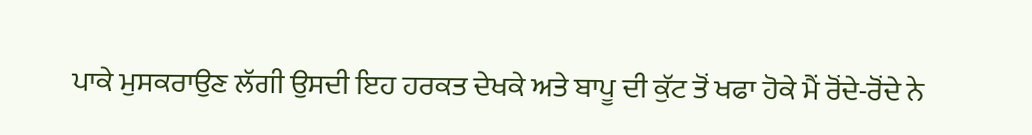ਪਾਕੇ ਮੁਸਕਰਾਉਣ ਲੱਗੀ ਉਸਦੀ ਇਹ ਹਰਕਤ ਦੇਖਕੇ ਅਤੇ ਬਾਪੂ ਦੀ ਕੁੱਟ ਤੋਂ ਖਫਾ ਹੋਕੇ ਮੈਂ ਰੋਂਦੇ-ਰੋਂਦੇ ਨੇ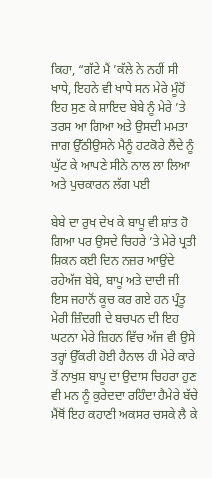ਕਿਹਾ, “ਗੱਟੇ ਮੈਂ ’ਕੱਲੇ ਨੇ ਨਹੀਂ ਸੀ ਖਾਧੇ, ਇਹਨੇ ਵੀ ਖਾਧੇ ਸਨ ਮੇਰੇ ਮੂੰਹੋਂ ਇਹ ਸੁਣ ਕੇ ਸ਼ਾਇਦ ਬੇਬੇ ਨੂੰ ਮੇਰੇ ’ਤੇ ਤਰਸ ਆ ਗਿਆ ਅਤੇ ਉਸਦੀ ਮਮਤਾ ਜਾਗ ਉੱਠੀਉਸਨੇ ਮੈਨੂੰ ਹਟਕੋਰੇ ਲੈਂਦੇ ਨੂੰ ਘੁੱਟ ਕੇ ਆਪਣੇ ਸੀਨੇ ਨਾਲ ਲਾ ਲਿਆ ਅਤੇ ਪੁਚਕਾਰਨ ਲੱਗ ਪਈ

ਬੇਬੇ ਦਾ ਰੁਖ ਦੇਖ ਕੇ ਬਾਪੂ ਵੀ ਸ਼ਾਂਤ ਹੋ ਗਿਆ ਪਰ ਉਸਦੇ ਚਿਹਰੇ ’ਤੇ ਮੇਰੇ ਪ੍ਰਤੀ ਸ਼ਿਕਨ ਕਈ ਦਿਨ ਨਜ਼ਰ ਆਉਂਦੇ ਰਹੇਅੱਜ ਬੇਬੇ, ਬਾਪੂ ਅਤੇ ਦਾਦੀ ਜੀ ਇਸ ਜਹਾਨੋਂ ਕੂਚ ਕਰ ਗਏ ਹਨ ਪ੍ਰੰਤੂ ਮੇਰੀ ਜ਼ਿੰਦਗੀ ਦੇ ਬਚਪਨ ਦੀ ਇਹ ਘਟਨਾ ਮੇਰੇ ਜ਼ਿਹਨ ਵਿੱਚ ਅੱਜ ਵੀ ਉਸੇ ਤਰ੍ਹਾਂ ਉੱਕਰੀ ਹੋਈ ਹੈਨਾਲ ਹੀ ਮੇਰੇ ਕਾਰੇ ਤੋਂ ਨਾਖੁਸ਼ ਬਾਪੂ ਦਾ ਉਦਾਸ ਚਿਹਰਾ ਹੁਣ ਵੀ ਮਨ ਨੂੰ ਕੁਰੇਦਦਾ ਰਹਿੰਦਾ ਹੈਮੇਰੇ ਬੱਚੇ ਮੈਂਥੋਂ ਇਹ ਕਹਾਣੀ ਅਕਸਰ ਚਸਕੇ ਲੈ ਕੇ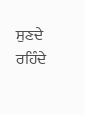ਸੁਣਦੇ ਰਹਿੰਦੇ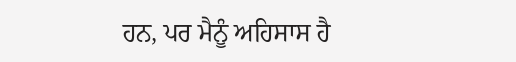ਹਨ, ਪਰ ਮੈਨੂੰ ਅਹਿਸਾਸ ਹੈ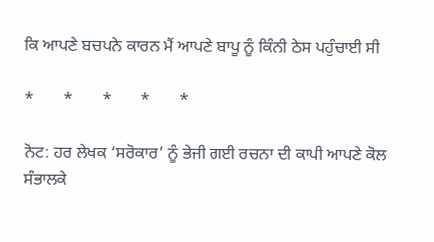ਕਿ ਆਪਣੇ ਬਚਪਨੇ ਕਾਰਨ ਮੈਂ ਆਪਣੇ ਬਾਪੂ ਨੂੰ ਕਿੰਨੀ ਠੇਸ ਪਹੁੰਚਾਈ ਸੀ

*       *       *       *       *

ਨੋਟ: ਹਰ ਲੇਖਕ ‘ਸਰੋਕਾਰ’ ਨੂੰ ਭੇਜੀ ਗਈ ਰਚਨਾ ਦੀ ਕਾਪੀ ਆਪਣੇ ਕੋਲ ਸੰਭਾਲਕੇ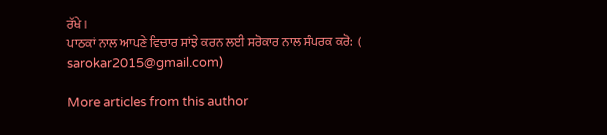ਰੱਖੇ।
ਪਾਠਕਾਂ ਨਾਲ ਆਪਣੇ ਵਿਚਾਰ ਸਾਂਝੇ ਕਰਨ ਲਈ ਸਰੋਕਾਰ ਨਾਲ ਸੰਪਰਕ ਕਰੋ:  (
sarokar2015@gmail.com)

More articles from this author